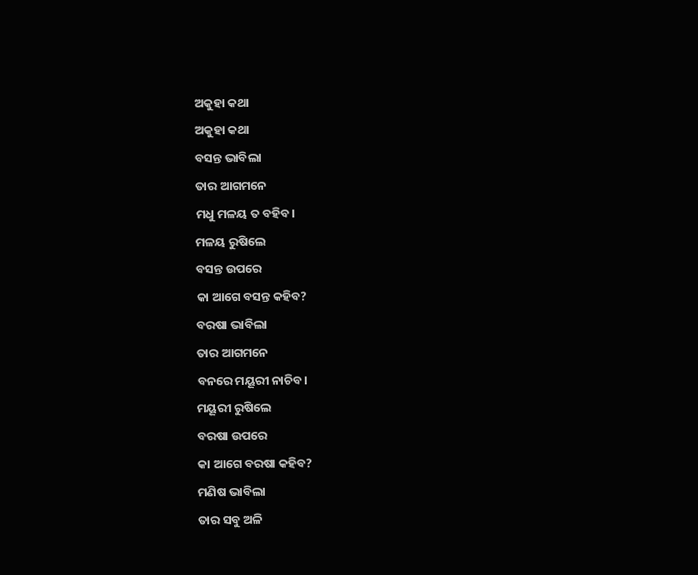ଅକୁହା କଥା
ଅକୁହା କଥା
ବସନ୍ତ ଭାବିଲା
ତାର ଆଗମନେ
ମଧୁ ମଳୟ ତ ବହିବ।
ମଳୟ ରୁଷିଲେ
ବସନ୍ତ ଉପରେ
କା ଆଗେ ବସନ୍ତ କହିବ?
ବରଷା ଭାବିଲା
ତାର ଆଗମନେ
ବନରେ ମୟୂରୀ ନାଚିବ।
ମୟୂରୀ ରୁଷିଲେ
ବରଷା ଉପରେ
କା ଆଗେ ବରଷା କହିବ?
ମଣିଷ ଭାବିଲା
ତାର ସବୁ ଅଳି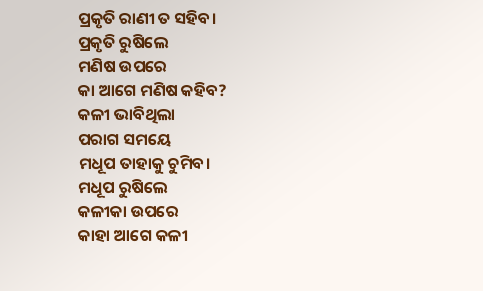ପ୍ରକୃତି ରାଣୀ ତ ସହିବ।
ପ୍ରକୃତି ରୁଷିଲେ
ମଣିଷ ଉପରେ
କା ଆଗେ ମଣିଷ କହିବ?
କଳୀ ଭାବିଥିଲା
ପରାଗ ସମୟେ
ମଧୂପ ତାହାକୁ ଚୁମିବ।
ମଧୂପ ରୁଷିଲେ
କଳୀକା ଉପରେ
କାହା ଆଗେ କଳୀ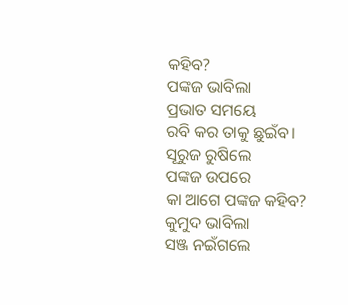କହିବ?
ପଙ୍କଜ ଭାବିଲା
ପ୍ରଭାତ ସମୟେ
ରବି କର ତାକୁ ଛୁଇଁବ।
ସୂରୁଜ ରୁଷିଲେ
ପଙ୍କଜ ଉପରେ
କା ଆଗେ ପଙ୍କଜ କହିବ?
କୁମୁଦ ଭାବିଲା
ସଞ୍ଜ ନଇଁଗଲେ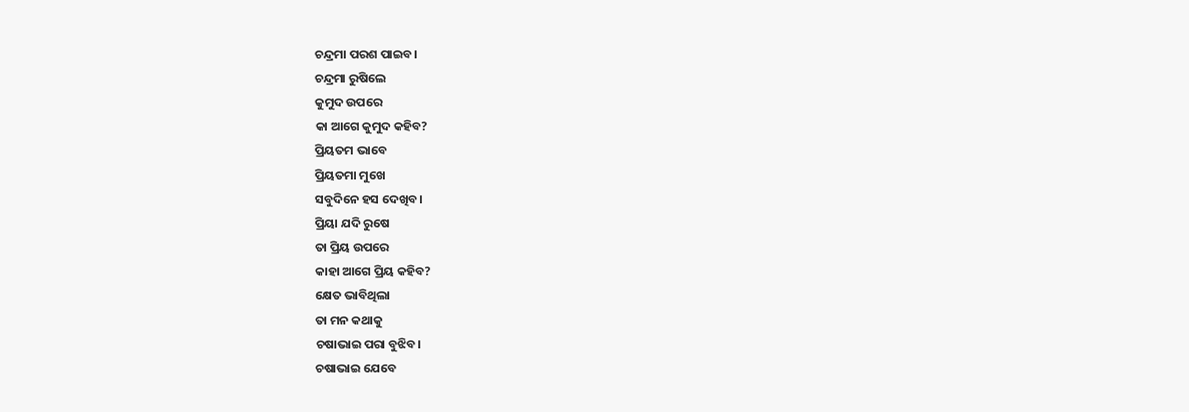ଚନ୍ଦ୍ରମା ପରଶ ପାଇବ।
ଚନ୍ଦ୍ରମା ରୁଷିଲେ
କୁମୁଦ ଉପରେ
କା ଆଗେ କୁମୁଦ କହିବ?
ପ୍ରିୟତମ ଭାବେ
ପ୍ରିୟତମା ମୁଖେ
ସବୁଦିନେ ହସ ଦେଖିବ।
ପ୍ରିୟା ଯଦି ରୁଷେ
ତା ପ୍ରିୟ ଉପରେ
କାହା ଆଗେ ପ୍ରିୟ କହିବ?
କ୍ଷେତ ଭାବିଥିଲା
ତା ମନ କଥାକୁ
ଚଷାଭାଇ ପରା ବୁଝିବ।
ଚଷାଭାଇ ଯେବେ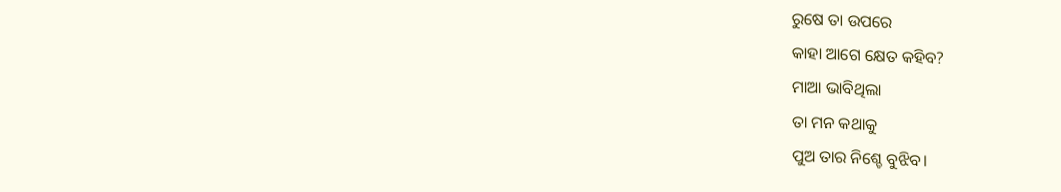ରୁଷେ ତା ଉପରେ
କାହା ଆଗେ କ୍ଷେତ କହିବ?
ମାଆ ଭାବିଥିଲା
ତା ମନ କଥାକୁ
ପୁଅ ତାର ନିଶ୍ଚେ ବୁଝିବ।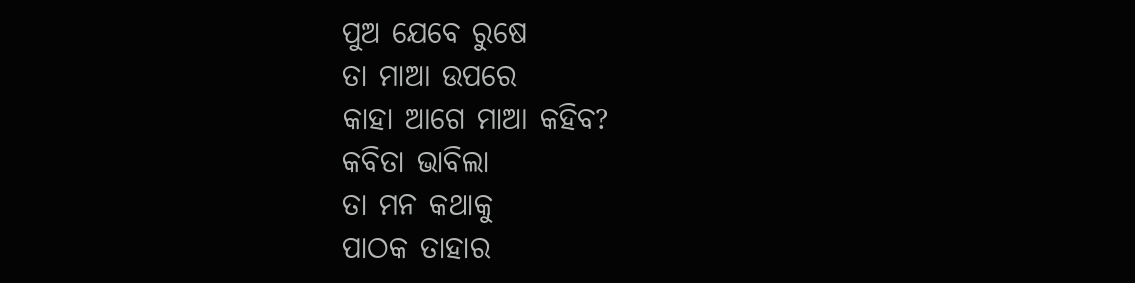ପୁଅ ଯେବେ ରୁଷେ
ତା ମାଆ ଉପରେ
କାହା ଆଗେ ମାଆ କହିବ?
କବିତା ଭାବିଲା
ତା ମନ କଥାକୁ
ପାଠକ ତାହାର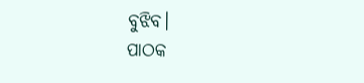ବୁଝିବ।
ପାଠକ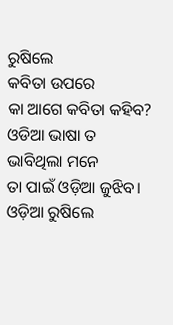ରୁଷିଲେ
କବିତା ଉପରେ
କା ଆଗେ କବିତା କହିବ?
ଓଡିଆ ଭାଷା ତ
ଭାବିଥିଲା ମନେ
ତା ପାଇଁ ଓଡ଼ିଆ ଜୁଝିବ।
ଓଡ଼ିଆ ରୁଷିଲେ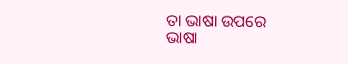ତା ଭାଷା ଉପରେ
ଭାଷା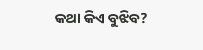କଥା କିଏ ବୁଝିବ?